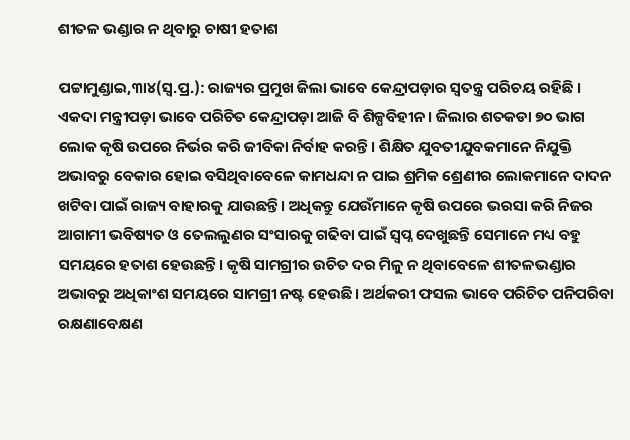ଶୀତଳ ଭଣ୍ଡାର ନ ଥିବାରୁ ଚାଷୀ ହତାଶ

ପଟ୍ଟାମୁଣ୍ଡାଇ,୩ା୪(ସ୍ବ.ପ୍ର.): ରାଜ୍ୟର ପ୍ରମୁଖ ଜିଲା ଭାବେ କେନ୍ଦ୍ରାପଡ଼ାର ସ୍ବତନ୍ତ୍ର ପରିଚୟ ରହିଛି । ଏକଦା ମନ୍ତ୍ରୀପଡ଼ା ଭାବେ ପରିଚିତ କେନ୍ଦ୍ରାପଡ଼ା ଆଜି ବି ଶିଳ୍ପବିହୀନ। ଜିଲାର ଶତକଡା ୭୦ ଭାଗ ଲୋକ କୃଷି ଉପରେ ନିର୍ଭର କରି ଜୀବିକା ନିର୍ବାହ କରନ୍ତି। ଶିକ୍ଷିତ ଯୁବତୀଯୁବକମାନେ ନିଯୁକ୍ତି ଅଭାବରୁ ବେକାର ହୋଇ ବସିଥିବାବେଳେ କାମଧନ୍ଦା ନ ପାଇ ଶ୍ରମିକ ଶ୍ରେଣୀର ଲୋକମାନେ ଦାଦନ ଖଟିବା ପାଇଁ ରାଜ୍ୟ ବାହାରକୁ ଯାଉଛନ୍ତି। ଅଧିକନ୍ତୁ ଯେଉଁମାନେ କୃଷି ଉପରେ ଭରସା କରି ନିଜର ଆଗାମୀ ଭବିଷ୍ୟତ ଓ ତେଲଲୁଣର ସଂସାରକୁ ଗଢିବା ପାଇଁ ସ୍ବପ୍ନ ଦେଖୁଛନ୍ତି ସେମାନେ ମଧ୍ୟ ବହୁ ସମୟରେ ହତାଶ ହେଉଛନ୍ତି। କୃଷି ସାମଗ୍ରୀର ଉଚିତ ଦର ମିଳୁ ନ ଥିବାବେଳେ ଶୀତଳଭଣ୍ଡାର ଅଭାବରୁ ଅଧିକାଂଶ ସମୟରେ ସାମଗ୍ରୀ ନଷ୍ଟ ହେଉଛି। ଅର୍ଥକରୀ ଫସଲ ଭାବେ ପରିଚିତ ପନିପରିବା ରକ୍ଷଣାବେକ୍ଷଣ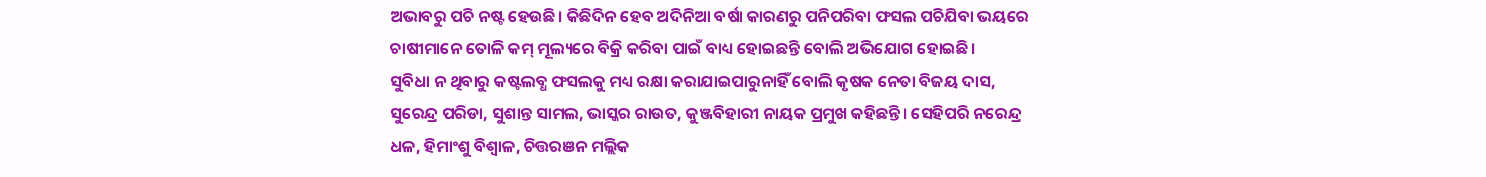ଅଭାବରୁ ପଚି ନଷ୍ଟ ହେଉଛି। କିଛିଦିନ ହେବ ଅଦିନିଆ ବର୍ଷା କାରଣରୁ ପନିପରିବା ଫସଲ ପଚିଯିବା ଭୟରେ ଚାଷୀମାନେ ତୋଳି କମ୍‌ ମୂଲ୍ୟରେ ବିକ୍ରି କରିବା ପାଇଁ ବାଧ୍ୟ ହୋଇଛନ୍ତି ବୋଲି ଅଭିଯୋଗ ହୋଇଛି।
ସୁବିଧା ନ ଥିବାରୁ କଷ୍ଟଲବ୍ଧ ଫସଲକୁ ମଧ୍ୟ ରକ୍ଷା କରାଯାଇପାରୁନାହିଁ ବୋଲି କୃଷକ ନେତା ବିଜୟ ଦାସ, ସୁରେନ୍ଦ୍ର ପରିଡା, ସୁଶାନ୍ତ ସାମଲ, ଭାସ୍କର ରାଉତ, କୁଞ୍ଜବିହାରୀ ନାୟକ ପ୍ରମୁଖ କହିଛନ୍ତି। ସେହିପରି ନରେନ୍ଦ୍ର ଧଳ, ହିମାଂଶୁ ବିଶ୍ୱାଳ, ଚିତ୍ତରଞନ ମଲ୍ଲିକ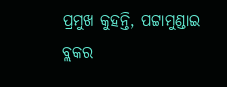ପ୍ରମୁଖ କୁହନ୍ତି, ପଟ୍ଟାମୁଣ୍ଡାଇ ବ୍ଲକର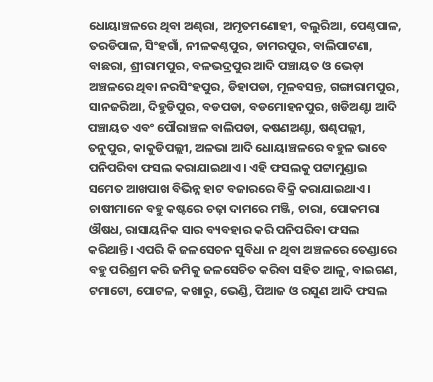ଧୋୟାଞ୍ଚଳରେ ଥିବା ଅଣ୍ଢରା, ଅମୃତମଣୋହୀ, ବଲୁରିଆ, ପେଣ୍ଠପାଳ, ତରଡିପାଳ, ସିଂହଗାଁ, ନୀଳକଣ୍ଠପୁର, ଡାମରପୁର, ବାଲିପାଟଣା, ବାଛରା, ଶ୍ରୀରାମପୁର, ବଳଭଦ୍ରପୁର ଆଦି ପଞ୍ଚାୟତ ଓ ଭେଡ଼ା ଅଞ୍ଚଳରେ ଥିବା ନରସିଂହପୁର, ଡିହାପଡା, ମୂଳବସନ୍ତ, ଗଙ୍ଗାରାମପୁର, ସାନଜରିଆ, ଦିହୁଡିପୁର, ବଡପଡା, ବଡମୋହନପୁର, ଖଡିଅଣ୍ଟା ଆଦି ପଞ୍ଚାୟତ ଏବଂ ପୌରାଞ୍ଚଳ ବାଲିପଡା, କଷଣଅଣ୍ଟା, ଷଣ୍ଢପଲ୍ଲୀ, ତନୁପୁର, କାକୁଡିପଲ୍ଲୀ, ଅଳଭା ଆଦି ଧୋୟାଞ୍ଚଳରେ ବହୁଳ ଭାବେ ପନିପରିବା ଫସଲ କରାଯାଇଥାଏ। ଏହି ଫସଲକୁ ପଟ୍ଟାମୁଣ୍ଡାଇ ସମେତ ଆଖପାଖ ବିଭିନ୍ନ ହାଟ ବଜାରରେ ବିକ୍ରି କରାଯାଇଥାଏ। ଚାଷୀମାନେ ବହୁ କଷ୍ଟରେ ଚଢ଼ା ଦାମରେ ମଞ୍ଜି, ଚାରା, ପୋକମରା ଔଷଧ, ରାସାୟନିକ ସାର ବ୍ୟବହାର କରି ପନିପରିବା ଫସଲ କରିଥାନ୍ତି। ଏପରି କି ଜଳସେଚନ ସୁବିଧା ନ ଥିବା ଅଞ୍ଚଳରେ ତେଣ୍ଡାରେ ବହୁ ପରିଶ୍ରମ କରି ଜମିକୁ ଜଳସେଚିତ କରିବା ସହିତ ଆଳୁ, ବାଇଗଣ, ଟମାଟୋ, ପୋଟଳ, କଖାରୁ, ଭେଣ୍ଡି, ପିଆଜ ଓ ରସୁଣ ଆଦି ଫସଲ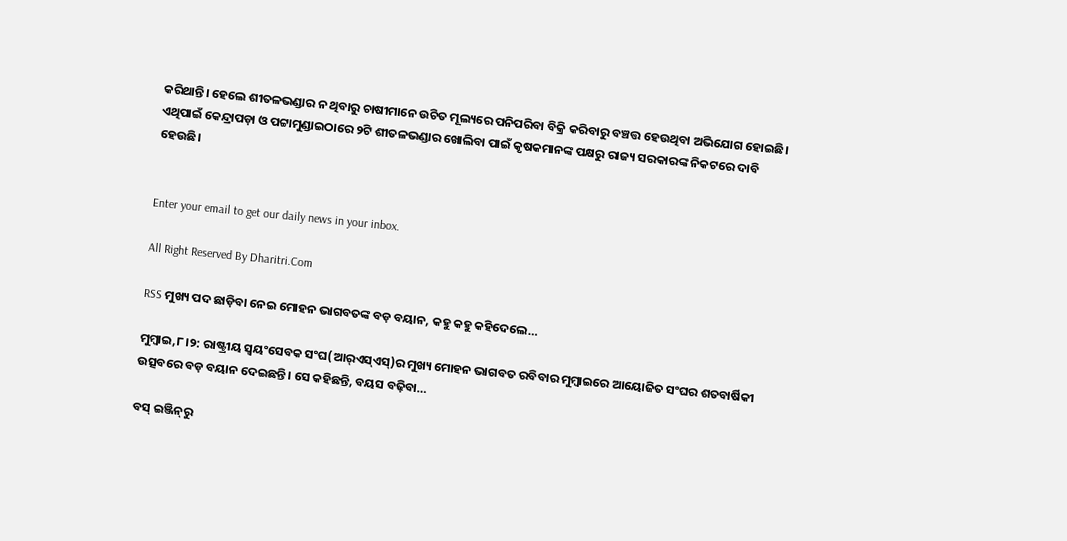କରିଥାନ୍ତି। ହେଲେ ଶୀତଳଭଣ୍ଡାର ନ ଥିବାରୁ ଚାଷୀମାନେ ଉଚିତ ମୂଲ୍ୟରେ ପନିପରିବା ବିକ୍ରି କରିବାରୁ ବଞ୍ଚତ୍ତ ହେଉଥିବା ଅଭିଯୋଗ ହୋଇଛି। ଏଥିପାଇଁ କେନ୍ଦ୍ରାପଡ଼ା ଓ ପଟ୍ଟାମୁଣ୍ଡାଇଠାରେ ୨ଟି ଶୀତଳଭଣ୍ଡାର ଖୋଲିବା ପାଇଁ କୃଷକମାନଙ୍କ ପକ୍ଷରୁ ରାଜ୍ୟ ସରକାରଙ୍କ ନିକଟରେ ଦାବି ହେଉଛି।


Enter your email to get our daily news in your inbox.

All Right Reserved By Dharitri.Com

RSS ମୁଖ୍ୟ ପଦ ଛାଡ଼ିବା ନେଇ ମୋହନ ଭାଗବତଙ୍କ ବଡ଼ ବୟାନ, କହୁ କହୁ କହିଦେଲେ…

ମୁମ୍ବାଇ,୮।୨: ରାଷ୍ଟ୍ରୀୟ ସ୍ବୟଂସେବକ ସଂଘ(ଆର୍‌ଏସ୍‌ଏସ୍‌)ର ମୁଖ୍ୟ ମୋହନ ଭାଗବତ ରବିବାର ମୁମ୍ବାଇରେ ଆୟୋଜିତ ସଂଘର ଶତବାର୍ଷିକୀ ଉତ୍ସବରେ ବଡ଼ ବୟାନ ଦେଇଛନ୍ତି। ସେ କହିଛନ୍ତି, ବୟସ ବଢ଼ିବା…

ବସ୍‌ ଇଞ୍ଜିନ୍‌ରୁ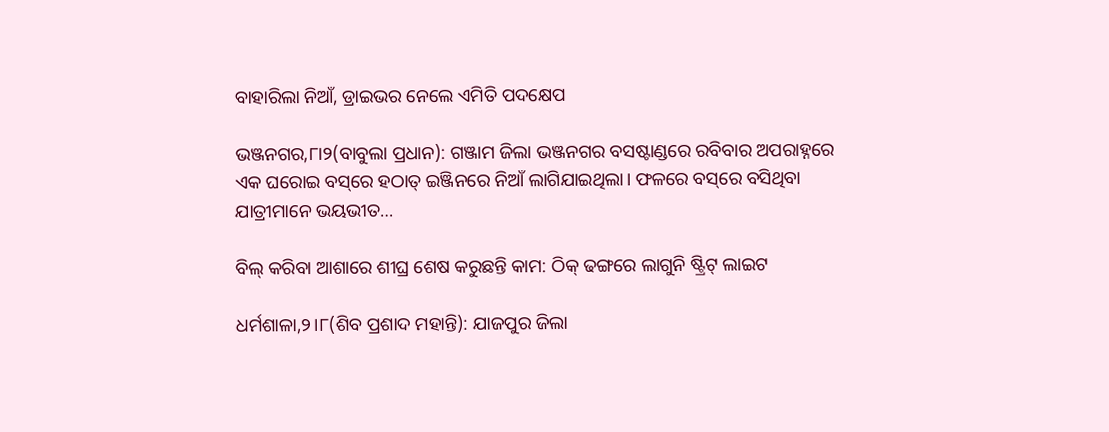ବାହାରିଲା ନିଆଁ, ଡ୍ରାଇଭର ନେଲେ ଏମିତି ପଦକ୍ଷେପ

ଭଞ୍ଜନଗର,୮ା୨(ବାବୁଲା ପ୍ରଧାନ): ଗଞ୍ଜାମ ଜିଲା ଭଞ୍ଜନଗର ବସଷ୍ଟାଣ୍ଡରେ ରବିବାର ଅପରାହ୍ନରେ ଏକ ଘରୋଇ ବସ୍‌ରେ ହଠାତ୍‌ ଇଞ୍ଜିନରେ ନିଆଁ ଲାଗିଯାଇଥିଲା। ଫଳରେ ବସ୍‌ରେ ବସିଥିବା ଯାତ୍ରୀମାନେ ଭୟଭୀତ…

ବିଲ୍‌ କରିବା ଆଶାରେ ଶୀଘ୍ର ଶେଷ କରୁଛନ୍ତି କାମ: ଠିକ୍‌ ଢଙ୍ଗରେ ଲାଗୁନି ଷ୍ଟ୍ରିଟ୍‌ ଲାଇଟ

ଧର୍ମଶାଳା,୨।୮(ଶିବ ପ୍ରଶାଦ ମହାନ୍ତି): ଯାଜପୁର ଜିଲା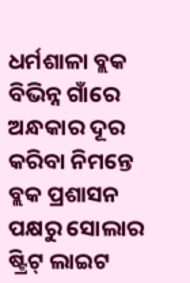ଧର୍ମଶାଳା ବ୍ଲକ ବିଭିନ୍ନ ଗାଁରେ ଅନ୍ଧକାର ଦୂର କରିବା ନିମନ୍ତେ ବ୍ଲକ ପ୍ରଶାସନ ପକ୍ଷରୁ ସୋଲାର ଷ୍ଟ୍ରିଟ୍‌ ଲାଇଟ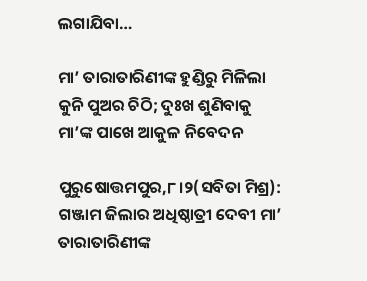ଲଗାଯିବା…

ମା’ ତାରାତାରିଣୀଙ୍କ ହୁଣ୍ଡିରୁ ମିଳିଲା କୁନି ପୁଅର ଚିଠି; ଦୁଃଖ ଶୁଣିବାକୁ ମା’ଙ୍କ ପାଖେ ଆକୁଳ ନିବେଦନ

ପୁରୁଷୋତ୍ତମପୁର,୮।୨(ସବିତା ମିଶ୍ର): ଗଞ୍ଜାମ ଜିଲାର ଅଧିଷ୍ଠାତ୍ରୀ ଦେବୀ ମା’ ତାରାତାରିଣୀଙ୍କ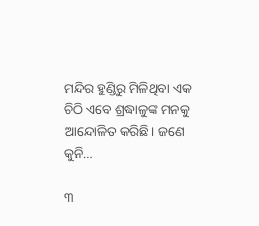ମନ୍ଦିର ହୁଣ୍ଡିରୁ ମିଳିଥିବା ଏକ ଚିଠି ଏବେ ଶ୍ରଦ୍ଧାଳୁଙ୍କ ମନକୁ ଆନ୍ଦୋଳିତ କରିଛି। ଜଣେ କୁନି…

୩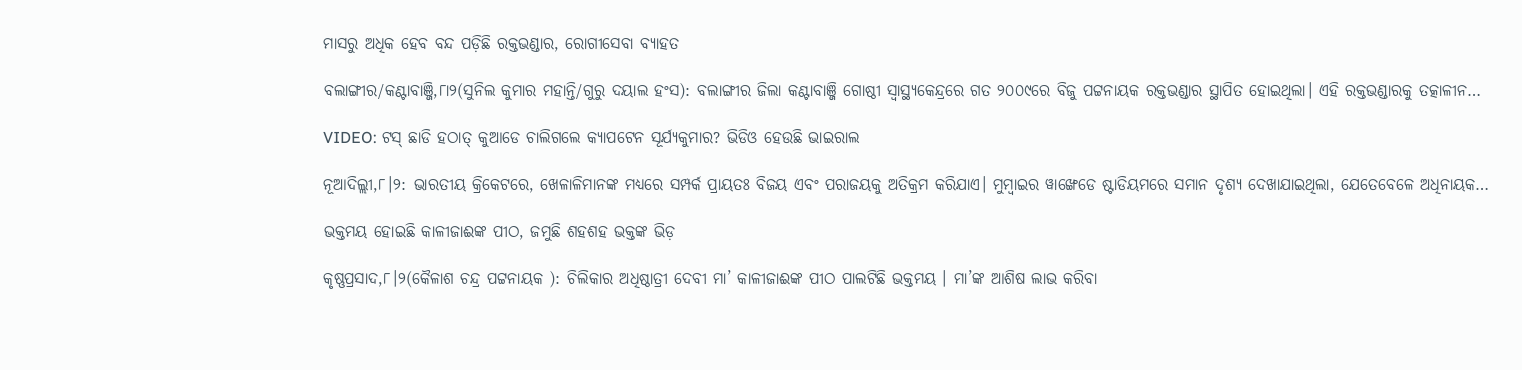ମାସରୁ ଅଧିକ ହେବ ବନ୍ଦ ପଡ଼ିଛି ରକ୍ତଭଣ୍ଡାର, ରୋଗୀସେବା ବ୍ୟାହତ

ବଲାଙ୍ଗୀର/କଣ୍ଟାବାଞ୍ଜି,୮ା୨(ସୁନିଲ କୁମାର ମହାନ୍ତି/ଗୁରୁ ଦୟାଲ ହଂସ): ବଲାଙ୍ଗୀର ଜିଲା କଣ୍ଟାବାଞ୍ଜି ଗୋଷ୍ଠୀ ସ୍ବାସ୍ଥ୍ୟକେନ୍ଦ୍ରରେ ଗତ ୨୦୦୯ରେ ବିଜୁ ପଟ୍ଟନାୟକ ରକ୍ତଭଣ୍ଡାର ସ୍ଥାପିତ ହୋଇଥିଲା। ଏହି ରକ୍ତଭଣ୍ଡାରକୁ ତତ୍କାଳୀନ…

VIDEO: ଟସ୍‌ ଛାଡି ହଠାତ୍‌ କୁଆଡେ ଚାଲିଗଲେ କ୍ୟାପଟେନ ସୂର୍ଯ୍ୟକୁମାର? ଭିଡିଓ ହେଉଛି ଭାଇରାଲ

ନୂଆଦିଲ୍ଲୀ,୮।୨: ଭାରତୀୟ କ୍ରିକେଟରେ, ଖେଳାଳିମାନଙ୍କ ମଧ୍ୟରେ ସମ୍ପର୍କ ପ୍ରାୟତଃ ବିଜୟ ଏବଂ ପରାଜୟକୁ ଅତିକ୍ରମ କରିଯାଏ। ମୁମ୍ବାଇର ୱାଙ୍ଖେଡେ ଷ୍ଟାଡିୟମରେ ସମାନ ଦୃଶ୍ୟ ଦେଖାଯାଇଥିଲା, ଯେତେବେଳେ ଅଧିନାୟକ…

ଭକ୍ତମୟ ହୋଇଛି କାଳୀଜାଈଙ୍କ ପୀଠ, ଜମୁଛି ଶହଶହ ଭକ୍ତଙ୍କ ଭିଡ଼

କୃଷ୍ଣପ୍ରସାଦ,୮।୨(କୈଳାଶ ଚନ୍ଦ୍ର ପଟ୍ଟନାୟକ ): ଚିଲିକାର ଅଧିଷ୍ଠାତ୍ରୀ ଦେବୀ ମା’ କାଳୀଜାଈଙ୍କ ପୀଠ ପାଲଟିଛି ଭକ୍ତମୟ । ମା’ଙ୍କ ଆଶିଷ ଲାଭ କରିବା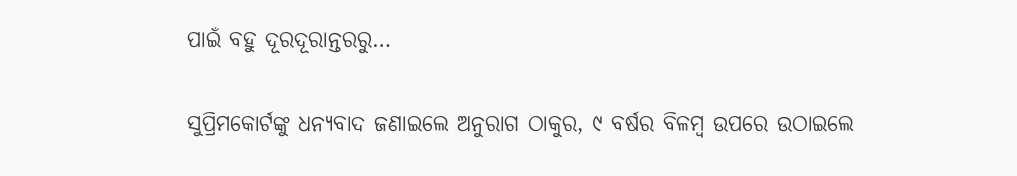ପାଇଁ ବହୁ ଦୂରଦୂରାନ୍ତରରୁ…

ସୁପ୍ରିମକୋର୍ଟଙ୍କୁ ଧନ୍ୟବାଦ ଜଣାଇଲେ ଅନୁରାଗ ଠାକୁର, ୯ ବର୍ଷର ବିଳମ୍ବ ଉପରେ ଉଠାଇଲେ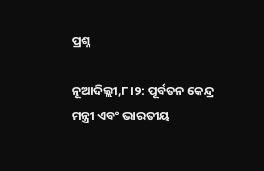ପ୍ରଶ୍ନ

ନୂଆଦିଲ୍ଲୀ,୮।୨: ପୂର୍ବତନ କେନ୍ଦ୍ର ମନ୍ତ୍ରୀ ଏବଂ ଭାରତୀୟ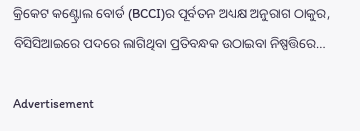କ୍ରିକେଟ କଣ୍ଟ୍ରୋଲ ବୋର୍ଡ (BCCI)ର ପୂର୍ବତନ ଅଧ୍ୟକ୍ଷ ଅନୁରାଗ ଠାକୁର, ବିସିସିଆଇରେ ପଦରେ ଲାଗିଥିବା ପ୍ରତିବନ୍ଧକ ଉଠାଇବା ନିଷ୍ପତ୍ତିରେ…

Advertisement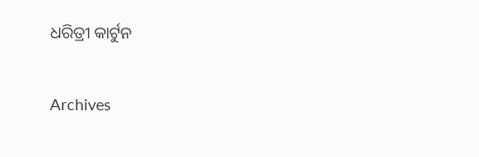ଧରିତ୍ରୀ କାର୍ଟୁନ

Archives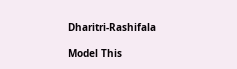Dharitri-Rashifala

Model This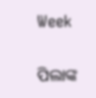Week

ପିଲାଙ୍କ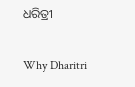ଧରିତ୍ରୀ

Why Dharitri